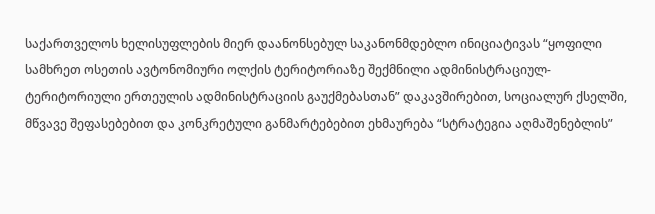საქართველოს ხელისუფლების მიერ დაანონსებულ საკანონმდებლო ინიციატივას “ყოფილი სამხრეთ ოსეთის ავტონომიური ოლქის ტერიტორიაზე შექმნილი ადმინისტრაციულ-ტერიტორიული ერთეულის ადმინისტრაციის გაუქმებასთან” დაკავშირებით, სოციალურ ქსელში, მწვავე შეფასებებით და კონკრეტული განმარტებებით ეხმაურება “სტრატეგია აღმაშენებლის”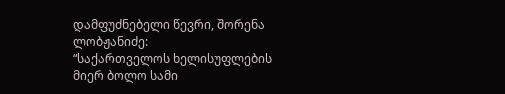დამფუძნებელი წევრი, შორენა ლობჟანიძე:
“საქართველოს ხელისუფლების მიერ ბოლო სამი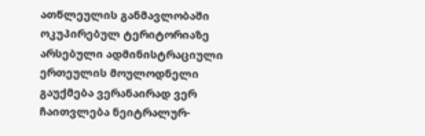ათწლეულის განმავლობაში ოკუპირებულ ტერიტორიაზე არსებული ადმინისტრაციული ერთეულის მოულოდნელი გაუქმება ვერანაირად ვერ ჩაითვლება ნეიტრალურ-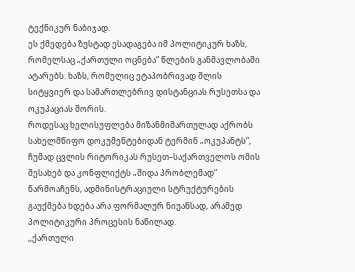ტექნიკურ ნაბიჯად.
ეს ქმედება ზუსტად ესადაგება იმ პოლიტიკურ ხაზს, რომელსაც „ქართული ოცნება“ წლების განმავლობაში ატარებს. ხაზს, რომელიც ეტაპობრივად შლის სიტყვიერ და სამართლებრივ დისტანციას რუსეთსა და ოკუპაციას შორის.
როდესაც ხელისუფლება მიზანმიმართულად აქრობს სახელმწიფო დოკუმენტებიდან ტერმინ „ოკუპანტს“, ჩუმად ცვლის რიტორიკას რუსეთ–საქართველოს ომის შესახებ და კონფლიქტს „შიდა პრობლემად“ წარმოაჩენს, ადმინისტრაციული სტრუქტურების გაუქმება ხდება არა ფორმალურ ნიუანსად, არამედ პოლიტიკური პროცესის ნაწილად.
,,ქართული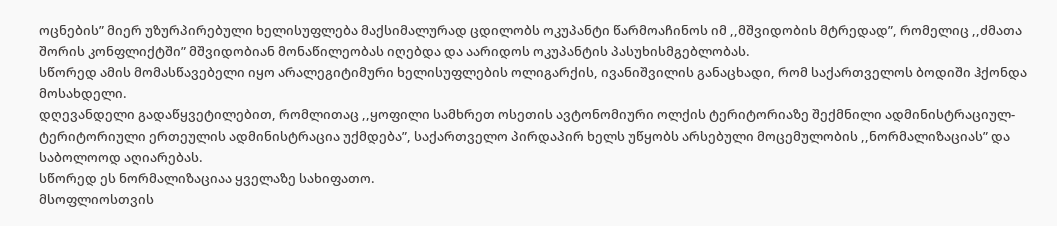ოცნების” მიერ უზურპირებული ხელისუფლება მაქსიმალურად ცდილობს ოკუპანტი წარმოაჩინოს იმ ,,მშვიდობის მტრედად”, რომელიც ,,ძმათა შორის კონფლიქტში” მშვიდობიან მონაწილეობას იღებდა და აარიდოს ოკუპანტის პასუხისმგებლობას.
სწორედ ამის მომასწავებელი იყო არალეგიტიმური ხელისუფლების ოლიგარქის, ივანიშვილის განაცხადი, რომ საქართველოს ბოდიში ჰქონდა მოსახდელი.
დღევანდელი გადაწყვეტილებით, რომლითაც ,,ყოფილი სამხრეთ ოსეთის ავტონომიური ოლქის ტერიტორიაზე შექმნილი ადმინისტრაციულ-ტერიტორიული ერთეულის ადმინისტრაცია უქმდება”, საქართველო პირდაპირ ხელს უწყობს არსებული მოცემულობის ,,ნორმალიზაციას” და საბოლოოდ აღიარებას.
სწორედ ეს ნორმალიზაციაა ყველაზე სახიფათო.
მსოფლიოსთვის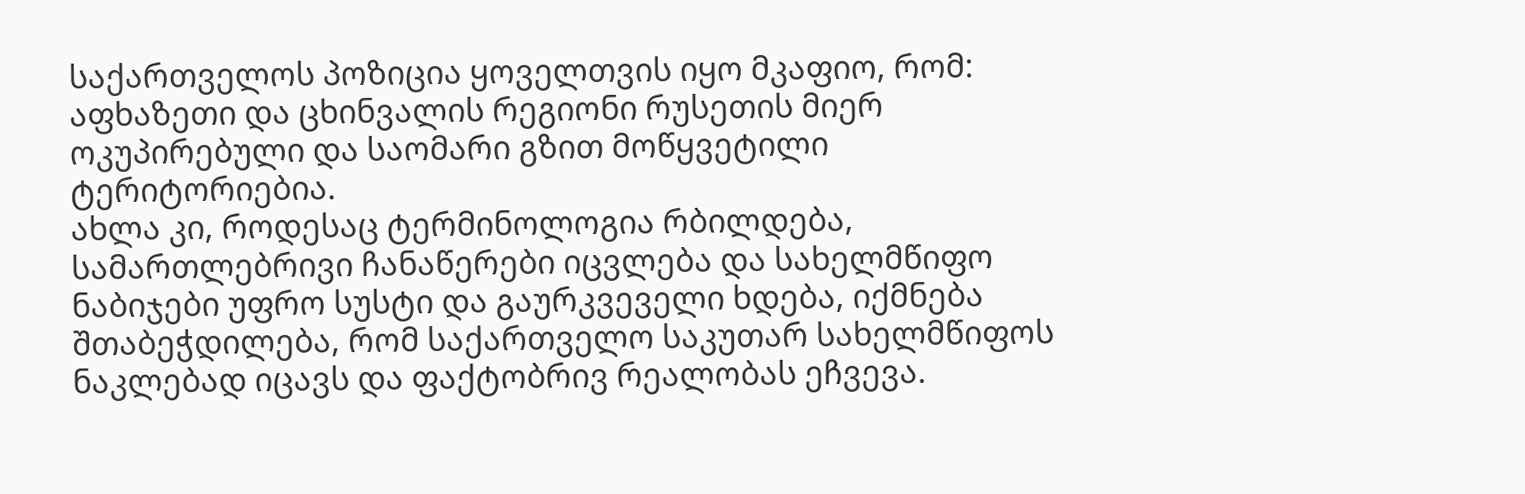საქართველოს პოზიცია ყოველთვის იყო მკაფიო, რომ: აფხაზეთი და ცხინვალის რეგიონი რუსეთის მიერ ოკუპირებული და საომარი გზით მოწყვეტილი ტერიტორიებია.
ახლა კი, როდესაც ტერმინოლოგია რბილდება, სამართლებრივი ჩანაწერები იცვლება და სახელმწიფო ნაბიჯები უფრო სუსტი და გაურკვეველი ხდება, იქმნება შთაბეჭდილება, რომ საქართველო საკუთარ სახელმწიფოს ნაკლებად იცავს და ფაქტობრივ რეალობას ეჩვევა.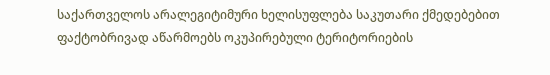საქართველოს არალეგიტიმური ხელისუფლება საკუთარი ქმედებებით ფაქტობრივად აწარმოებს ოკუპირებული ტერიტორიების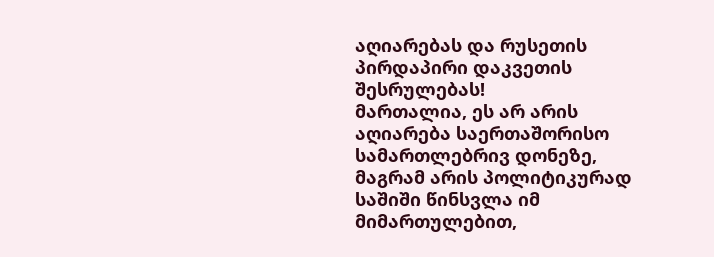აღიარებას და რუსეთის პირდაპირი დაკვეთის შესრულებას!
მართალია, ეს არ არის აღიარება საერთაშორისო სამართლებრივ დონეზე, მაგრამ არის პოლიტიკურად საშიში წინსვლა იმ მიმართულებით,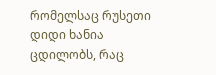რომელსაც რუსეთი დიდი ხანია ცდილობს, რაც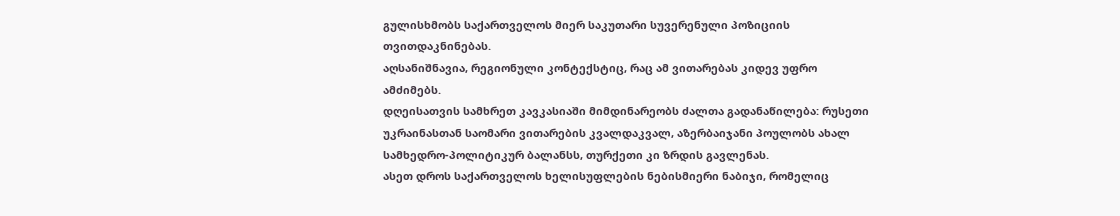გულისხმობს საქართველოს მიერ საკუთარი სუვერენული პოზიციის თვითდაკნინებას.
აღსანიშნავია, რეგიონული კონტექსტიც, რაც ამ ვითარებას კიდევ უფრო ამძიმებს.
დღეისათვის სამხრეთ კავკასიაში მიმდინარეობს ძალთა გადანაწილება: რუსეთი უკრაინასთან საომარი ვითარების კვალდაკვალ, აზერბაიჯანი პოულობს ახალ სამხედრო-პოლიტიკურ ბალანსს, თურქეთი კი ზრდის გავლენას.
ასეთ დროს საქართველოს ხელისუფლების ნებისმიერი ნაბიჯი, რომელიც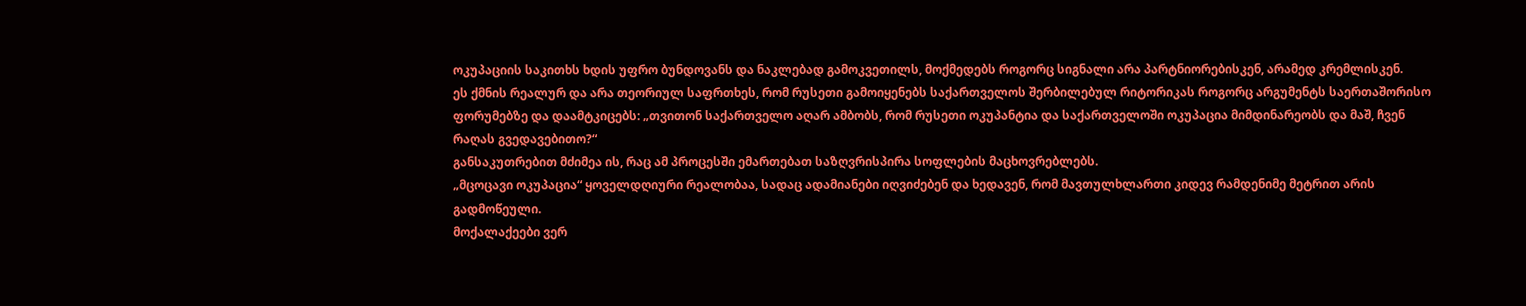ოკუპაციის საკითხს ხდის უფრო ბუნდოვანს და ნაკლებად გამოკვეთილს, მოქმედებს როგორც სიგნალი არა პარტნიორებისკენ, არამედ კრემლისკენ.
ეს ქმნის რეალურ და არა თეორიულ საფრთხეს, რომ რუსეთი გამოიყენებს საქართველოს შერბილებულ რიტორიკას როგორც არგუმენტს საერთაშორისო ფორუმებზე და დაამტკიცებს: „თვითონ საქართველო აღარ ამბობს, რომ რუსეთი ოკუპანტია და საქართველოში ოკუპაცია მიმდინარეობს და მაშ, ჩვენ რაღას გვედავებითო?“
განსაკუთრებით მძიმეა ის, რაც ამ პროცესში ემართებათ საზღვრისპირა სოფლების მაცხოვრებლებს.
„მცოცავი ოკუპაცია“ ყოველდღიური რეალობაა, სადაც ადამიანები იღვიძებენ და ხედავენ, რომ მავთულხლართი კიდევ რამდენიმე მეტრით არის გადმოწეული.
მოქალაქეები ვერ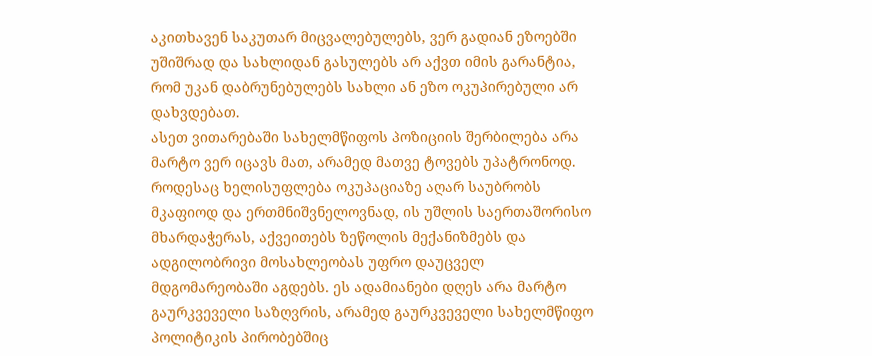აკითხავენ საკუთარ მიცვალებულებს, ვერ გადიან ეზოებში უშიშრად და სახლიდან გასულებს არ აქვთ იმის გარანტია, რომ უკან დაბრუნებულებს სახლი ან ეზო ოკუპირებული არ დახვდებათ.
ასეთ ვითარებაში სახელმწიფოს პოზიციის შერბილება არა მარტო ვერ იცავს მათ, არამედ მათვე ტოვებს უპატრონოდ.
როდესაც ხელისუფლება ოკუპაციაზე აღარ საუბრობს მკაფიოდ და ერთმნიშვნელოვნად, ის უშლის საერთაშორისო მხარდაჭერას, აქვეითებს ზეწოლის მექანიზმებს და ადგილობრივი მოსახლეობას უფრო დაუცველ მდგომარეობაში აგდებს. ეს ადამიანები დღეს არა მარტო გაურკვეველი საზღვრის, არამედ გაურკვეველი სახელმწიფო პოლიტიკის პირობებშიც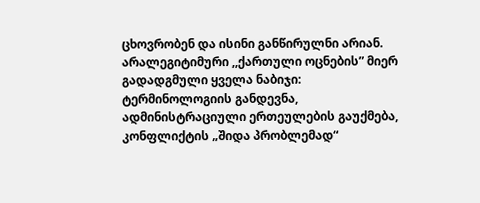ცხოვრობენ და ისინი განწირულნი არიან.
არალეგიტიმური ,,ქართული ოცნების” მიერ გადადგმული ყველა ნაბიჯი: ტერმინოლოგიის განდევნა, ადმინისტრაციული ერთეულების გაუქმება, კონფლიქტის „შიდა პრობლემად“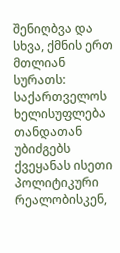შენიღბვა და სხვა, ქმნის ერთ მთლიან სურათს: საქართველოს ხელისუფლება თანდათან უბიძგებს ქვეყანას ისეთი პოლიტიკური რეალობისკენ,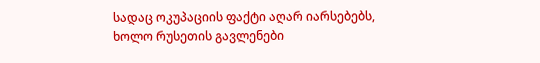სადაც ოკუპაციის ფაქტი აღარ იარსებებს, ხოლო რუსეთის გავლენები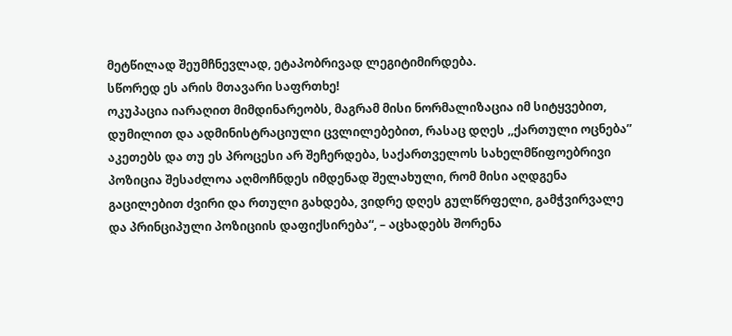მეტწილად შეუმჩნევლად, ეტაპობრივად ლეგიტიმირდება.
სწორედ ეს არის მთავარი საფრთხე!
ოკუპაცია იარაღით მიმდინარეობს, მაგრამ მისი ნორმალიზაცია იმ სიტყვებით, დუმილით და ადმინისტრაციული ცვლილებებით, რასაც დღეს ,,ქართული ოცნება” აკეთებს და თუ ეს პროცესი არ შეჩერდება, საქართველოს სახელმწიფოებრივი პოზიცია შესაძლოა აღმოჩნდეს იმდენად შელახული, რომ მისი აღდგენა გაცილებით ძვირი და რთული გახდება, ვიდრე დღეს გულწრფელი, გამჭვირვალე და პრინციპული პოზიციის დაფიქსირება“, – აცხადებს შორენა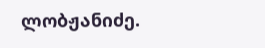ლობჟანიძე.